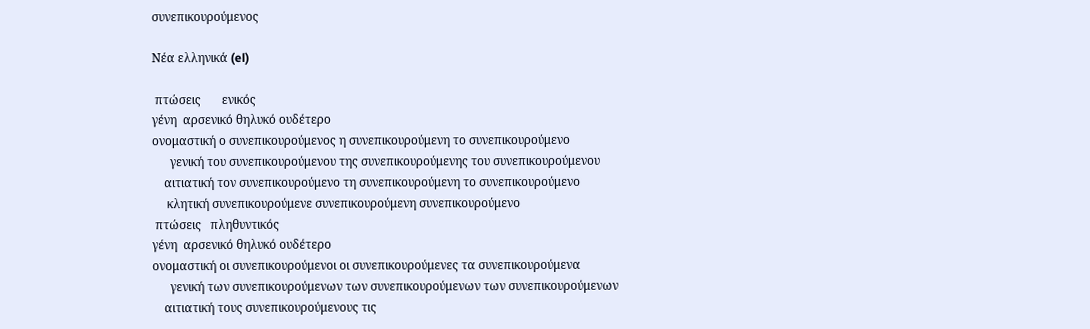συνεπικουρούμενος

Νέα ελληνικά (el)

 πτώσεις       ενικός
γένη  αρσενικό θηλυκό ουδέτερο
ονομαστική ο συνεπικουρούμενος η συνεπικουρούμενη το συνεπικουρούμενο
      γενική του συνεπικουρούμενου της συνεπικουρούμενης του συνεπικουρούμενου
    αιτιατική τον συνεπικουρούμενο τη συνεπικουρούμενη το συνεπικουρούμενο
     κλητική συνεπικουρούμενε συνεπικουρούμενη συνεπικουρούμενο
 πτώσεις   πληθυντικός
γένη  αρσενικό θηλυκό ουδέτερο
ονομαστική οι συνεπικουρούμενοι οι συνεπικουρούμενες τα συνεπικουρούμενα
      γενική των συνεπικουρούμενων των συνεπικουρούμενων των συνεπικουρούμενων
    αιτιατική τους συνεπικουρούμενους τις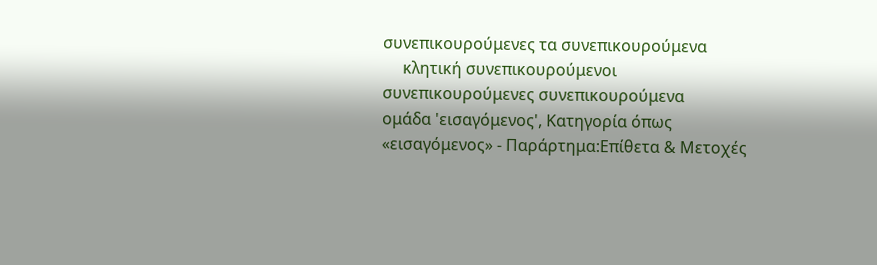συνεπικουρούμενες τα συνεπικουρούμενα
     κλητική συνεπικουρούμενοι συνεπικουρούμενες συνεπικουρούμενα
ομάδα 'εισαγόμενος', Κατηγορία όπως «εισαγόμενος» - Παράρτημα:Επίθετα & Μετοχές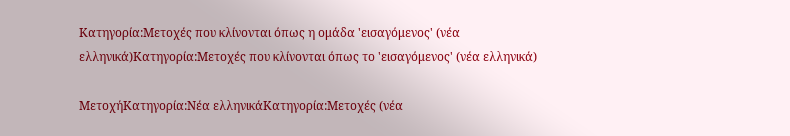Κατηγορία:Μετοχές που κλίνονται όπως η ομάδα 'εισαγόμενος' (νέα ελληνικά)Κατηγορία:Μετοχές που κλίνονται όπως το 'εισαγόμενος' (νέα ελληνικά)

ΜετοχήΚατηγορία:Νέα ελληνικάΚατηγορία:Μετοχές (νέα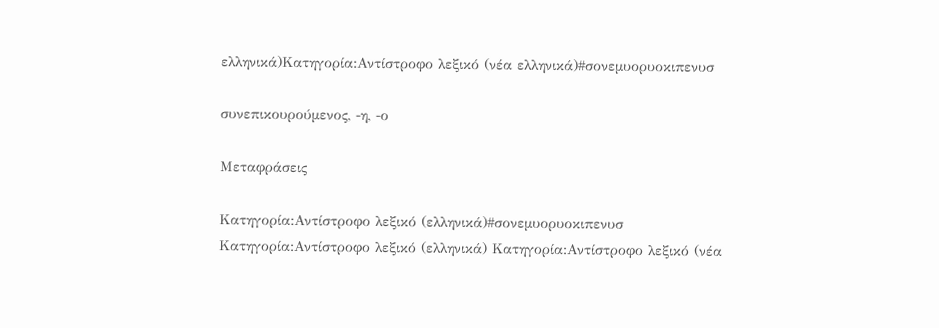ελληνικά)Κατηγορία:Αντίστροφο λεξικό (νέα ελληνικά)#σονεμυορυοκιπενυσ

συνεπικουρούμενος, -η, -ο

Μεταφράσεις

Κατηγορία:Αντίστροφο λεξικό (ελληνικά)#σονεμυορυοκιπενυσ
Κατηγορία:Αντίστροφο λεξικό (ελληνικά) Κατηγορία:Αντίστροφο λεξικό (νέα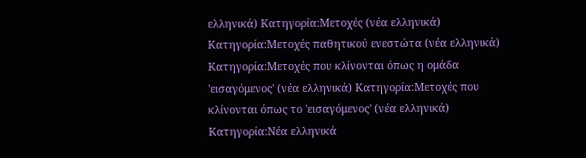ελληνικά) Κατηγορία:Μετοχές (νέα ελληνικά) Κατηγορία:Μετοχές παθητικού ενεστώτα (νέα ελληνικά) Κατηγορία:Μετοχές που κλίνονται όπως η ομάδα 'εισαγόμενος' (νέα ελληνικά) Κατηγορία:Μετοχές που κλίνονται όπως το 'εισαγόμενος' (νέα ελληνικά) Κατηγορία:Νέα ελληνικά